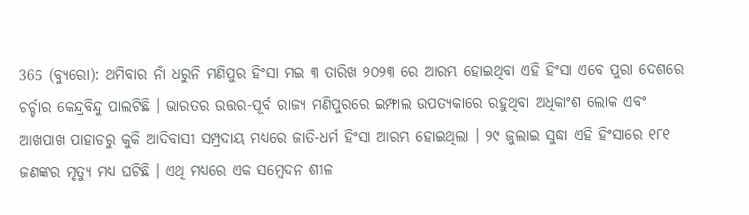365 (ବ୍ୟୁରୋ): ଥମିବାର ନାଁ ଧରୁନି ମଣିପୁର ହିଂସା ମଇ ୩ ତାରିଖ ୨୦୨୩ ରେ ଆରମ୍ଭ ହୋଇଥିବା ଏହି ହିଂସା ଏବେ ପୁରା ଦେଶରେ ଚର୍ଚ୍ଚାର କେନ୍ଦ୍ରବିନ୍ଦୁ ପାଲଟିଛି । ଭାରତର ଉତ୍ତର-ପୂର୍ବ ରାଜ୍ୟ ମଣିପୁରରେ ଇମ୍ଫାଲ ଉପତ୍ୟକାରେ ରହୁଥିବା ଅଧିକାଂଶ ଲୋକ ଏବଂ ଆଖପାଖ ପାହାଡରୁ କୁକି ଆଦିବାସୀ ସମ୍ପ୍ରଦାୟ ମଧ୍ୟରେ ଜାତି-ଧର୍ମ ହିଂସା ଆରମ୍ଭ ହୋଇଥିଲା । ୨୯ ଜୁଲାଇ ସୁଦ୍ଧା ଏହି ହିଂସାରେ ୧୮୧ ଜଣଙ୍କର ମୃତ୍ୟୁ ମଧ୍ୟ ଘଟିଛି । ଏଥି ମଧ୍ୟରେ ଏକ ସମ୍ବେଦନ ଶୀଳ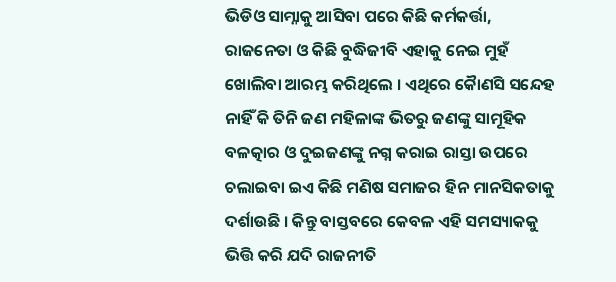ଭିଡିଓ ସାମ୍ନାକୁ ଆସିବା ପରେ କିଛି କର୍ମକର୍ତ୍ତା, ରାଜନେତା ଓ କିଛି ବୁଦ୍ଧିଜୀବି ଏହାକୁ ନେଇ ମୁହଁ ଖୋଲିବା ଆରମ୍ଭ କରିଥିଲେ । ଏଥିରେ କୈାଣସି ସନ୍ଦେହ ନାହିଁ କି ତିନି ଜଣ ମହିଳାଙ୍କ ଭିତରୁ ଜଣଙ୍କୁ ସାମୂହିକ ବଳତ୍କାର ଓ ଦୁଇଜଣଙ୍କୁ ନଗ୍ନ କରାଇ ରାସ୍ତା ଉପରେ ଚଲାଇବା ଇଏ କିଛି ମଣିଷ ସମାଜର ହିନ ମାନସିକତାକୁ ଦର୍ଶାଉଛି । କିନ୍ତୁ ବାସ୍ତବରେ କେବଳ ଏହି ସମସ୍ୟାକକୁ ଭିତ୍ତି କରି ଯଦି ରାଜନୀତି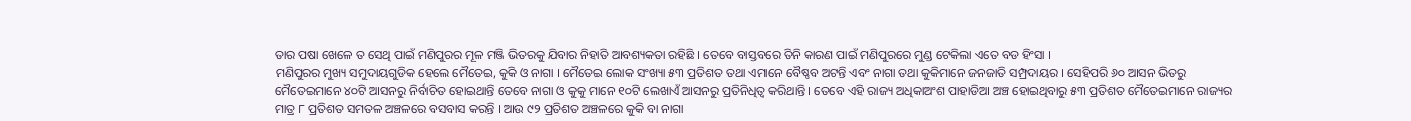ତାର ପଷା ଖେଳେ ତ ସେଥି ପାଇଁ ମଣିପୁରର ମୂଳ ମଞ୍ଜି ଭିତରକୁ ଯିବାର ନିହାତି ଆବଶ୍ୟକତା ରହିଛି । ତେବେ ବାସ୍ତବରେ ତିନି କାରଣ ପାଇଁ ମଣିପୁରରେ ମୁଣ୍ଡ ଟେକିଲା ଏତେ ବଡ ହିଂସା ।
ମଣିପୁରର ମୁଖ୍ୟ ସମୁଦାୟଗୁଡିକ ହେଲେ ମୈତେଇ, କୁକି ଓ ନାଗା । ମୈତେଇ ଲୋକ ସଂଖ୍ୟା ୫୩ ପ୍ରତିଶତ ତଥା ଏମାନେ ବୈଷ୍ଣବ ଅଟନ୍ତି ଏବଂ ନାଗା ତଥା କୁକିମାନେ ଜନଜାତି ସମ୍ପ୍ରଦାୟର । ସେହିପରି ୬୦ ଆସନ ଭିତରୁ ମୈତେଇମାନେ ୪୦ଟି ଆସନରୁ ନିର୍ବାଚିତ ହୋଇଥାନ୍ତି ତେବେ ନାଗା ଓ କୁକୁ ମାନେ ୧୦ଟି ଲେଖାଏଁ ଆସନରୁ ପ୍ରତିନିଧିତ୍ବ କରିଥାନ୍ତି । ତେବେ ଏହି ରାଜ୍ୟ ଅଧିକାଅଂଶ ପାହାଡିଆ ଅଞ୍ଚ ହୋଇଥିବାରୁ ୫୩ ପ୍ରତିଶତ ମୈତେଇମାନେ ରାଜ୍ୟର ମାତ୍ର ୮ ପ୍ରତିଶତ ସମତଳ ଅଞ୍ଚଳରେ ବସବାସ କରନ୍ତି । ଆଉ ୯୨ ପ୍ରତିଶତ ଅଞ୍ଚଳରେ କୁକି ବା ନାଗା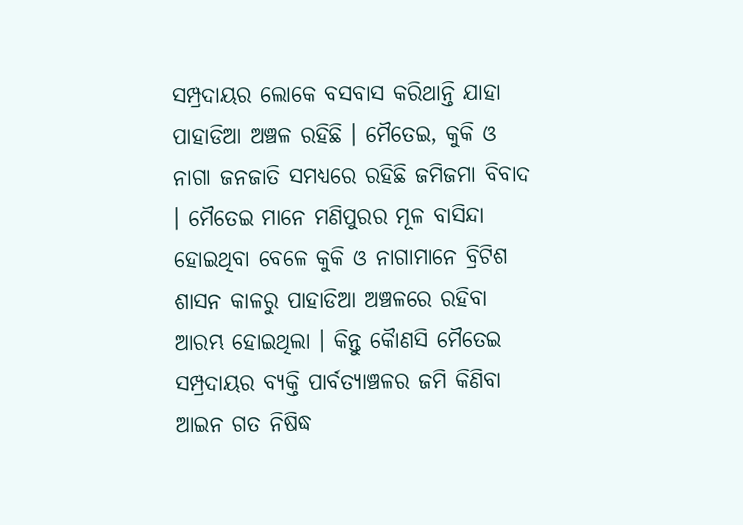ସମ୍ପ୍ରଦାୟର ଲୋକେ ବସବାସ କରିଥାନ୍ତି ଯାହା ପାହାଡିଆ ଅଞ୍ଚଳ ରହିଛି । ମୈତେଇ, କୁକି ଓ ନାଗା ଜନଜାତି ସମଧ୍ୟରେ ରହିଛି ଜମିଜମା ବିବାଦ । ମୈତେଇ ମାନେ ମଣିପୁରର ମୂଳ ବାସିନ୍ଦା ହୋଇଥିବା ବେଳେ କୁକି ଓ ନାଗାମାନେ ବ୍ରିଟିଶ ଶାସନ କାଳରୁ ପାହାଡିଆ ଅଞ୍ଚଳରେ ରହିବା ଆରମ୍ଭ ହୋଇଥିଲା । କିନ୍ତୁ କୈାଣସି ମୈତେଇ ସମ୍ପ୍ରଦାୟର ବ୍ୟକ୍ତି ପାର୍ବତ୍ୟାଞ୍ଚଳର ଜମି କିଣିବା ଆଇନ ଗତ ନିଷିଦ୍ଧ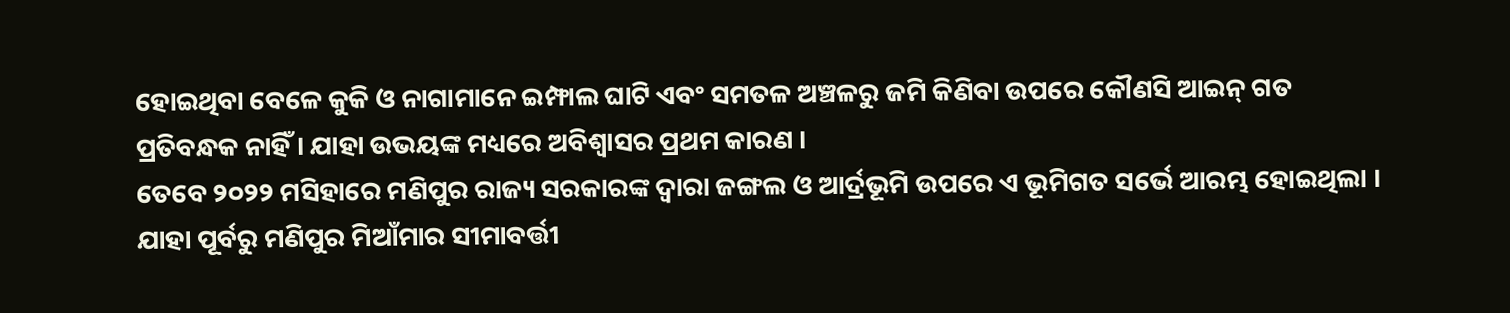ହୋଇଥିବା ବେଳେ କୁକି ଓ ନାଗାମାନେ ଇମ୍ଫାଲ ଘାଟି ଏବଂ ସମତଳ ଅଞ୍ଚଳରୁ ଜମି କିଣିବା ଉପରେ କୌଣସି ଆଇନ୍ ଗତ ପ୍ରତିବନ୍ଧକ ନାହିଁ । ଯାହା ଉଭୟଙ୍କ ମଧ୍ୟରେ ଅବିଶ୍ବାସର ପ୍ରଥମ କାରଣ ।
ତେବେ ୨୦୨୨ ମସିହାରେ ମଣିପୁର ରାଜ୍ୟ ସରକାରଙ୍କ ଦ୍ବାରା ଜଙ୍ଗଲ ଓ ଆର୍ଦ୍ରଭୂମି ଉପରେ ଏ ଭୂମିଗତ ସର୍ଭେ ଆରମ୍ଭ ହୋଇଥିଲା । ଯାହା ପୂର୍ବରୁ ମଣିପୁର ମିଆଁମାର ସୀମାବର୍ତ୍ତୀ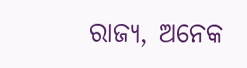ରାଜ୍ୟ, ଅନେକ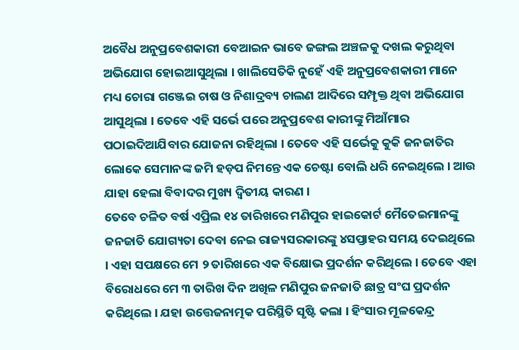ଅବୈଧ ଅନୁପ୍ରବେଶକାରୀ ବେଆଇନ ଭାବେ ଜଙ୍ଗଲ ଅଞ୍ଚଳକୁ ଦଖଲ କରୁଥିବା ଅଭିଯୋଗ ହୋଇଆସୁଥିଲା । ଖାଲିସେତିକି ନୁହେଁ ଏହି ଅନୁପ୍ରବେଶକାରୀ ମାନେ ମଧ୍ୟ ଚୋରା ଗଞ୍ଜେଇ ଚାଷ ଓ ନିଶାଦ୍ରବ୍ୟ ଚାଲଣ ଆଦିରେ ସମ୍ପୃକ୍ତ ଥିବା ଅଭିଯୋଗ ଆସୁଥିଲା । ତେବେ ଏହି ସର୍ଭେ ପରେ ଅନୁପ୍ରବେଶ କାରୀଙ୍କୁ ମିଆଁମାର ପଠାଇଦିଆଯିବାର ଯୋଜନା ରହିଥିଲା । ତେବେ ଏହି ସର୍ଭେକୁ କୁକି ଜନଜାତିର ଲୋକେ ସେମାନଙ୍କ ଜମି ହଡ଼ପ ନିମନ୍ତେ ଏକ ଚେଷ୍ଟା ବୋଲି ଧରି ନେଇଥିଲେ । ଆଉ ଯାହା ହେଲା ବିବାଦର ମୁଖ୍ୟ ଦ୍ବିତୀୟ କାରଣ ।
ତେବେ ଚଳିତ ବର୍ଷ ଏପ୍ରିଲ ୧୪ ତାରିଖରେ ମଣିପୁର ହାଇକୋର୍ଟ ମୈତେଇମାନଙ୍କୁ ଜନଜାତି ଯୋଗ୍ୟତା ଦେବା ନେଇ ରାଜ୍ୟସରକାରଙ୍କୁ ୪ସପ୍ତାହର ସମୟ ଦେଇଥିଲେ । ଏହା ସପକ୍ଷରେ ମେ ୨ ତାରିଖରେ ଏକ ବିକ୍ଷୋଭ ପ୍ରଦର୍ଶନ କରିଥିଲେ । ତେବେ ଏହା ବିରୋଧରେ ମେ ୩ ତାରିଖ ଦିନ ଅଖିଳ ମଣିପୁର ଜନଜାତି ଛାତ୍ର ସଂଘ ପ୍ରଦର୍ଶନ କରିଥିଲେ । ଯହା ଉତ୍ତେଜନାତ୍ମକ ପରିସ୍ଥିତି ସୃଷ୍ଟି କଲା । ହିଂସାର ମୂଳକେନ୍ଦ୍ର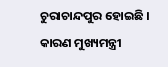ଚୁରାଚାନ୍ଦପୁର ହୋଇଛି । କାରଣ ମୁଖ୍ୟମନ୍ତ୍ରୀ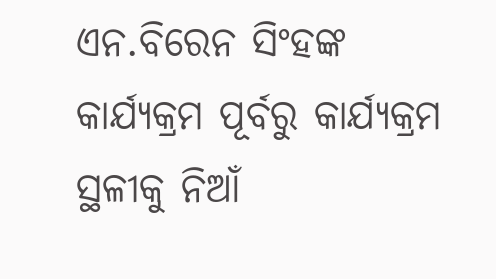ଏନ.ବିରେନ ସିଂହଙ୍କ କାର୍ଯ୍ୟକ୍ରମ ପୂର୍ବରୁ କାର୍ଯ୍ୟକ୍ରମ ସ୍ଥଳୀକୁ ନିଆଁ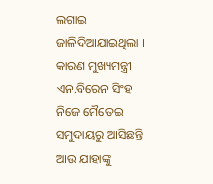ଲଗାଇ ଜାଳିଦିଆଯାଇଥିଲା । କାରଣ ମୁଖ୍ୟମନ୍ତ୍ରୀ ଏନ.ବିରେନ ସିଂହ ନିଜେ ମୈତେଇ ସମୁଦାୟରୁ ଆସିଛନ୍ତି ଆଉ ଯାହାଙ୍କୁ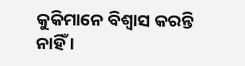କୁକିମାନେ ବିଶ୍ବାସ କରନ୍ତି ନାହିଁ ।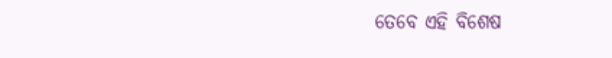ତେବେ ଏହି ବିଶେଷ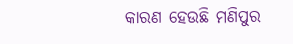କାରଣ ହେଉଛି ମଣିପୁର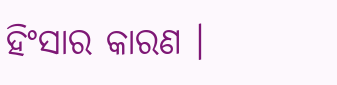ହିଂସାର କାରଣ ।